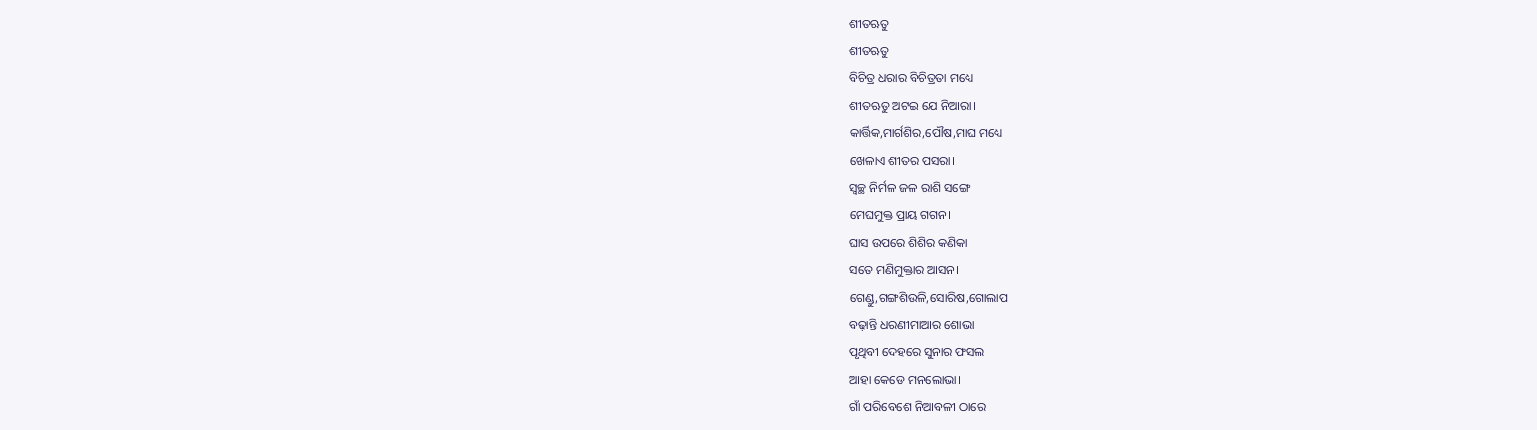ଶୀତଋତୁ
ଶୀତଋତୁ
ବିଚିତ୍ର ଧରାର ବିଚିତ୍ରତା ମଧ୍ୟେ
ଶୀତଋତୁ ଅଟଇ ଯେ ନିଆରା।
କାର୍ତ୍ତିକ,ମାର୍ଗଶିର,ପୌଷ,ମାଘ ମଧ୍ୟେ
ଖେଳାଏ ଶୀତର ପସରା।
ସ୍ୱଚ୍ଛ ନିର୍ମଳ ଜଳ ରାଶି ସଙ୍ଗେ
ମେଘମୁକ୍ତ ପ୍ରାୟ ଗଗନ।
ଘାସ ଉପରେ ଶିଶିର କଣିକା
ସତେ ମଣିମୁକ୍ତାର ଆସନ।
ଗେଣ୍ଡୁ,ଗଙ୍ଗଶିଉଳି,ସୋରିଷ,ଗୋଲାପ
ବଢ଼ାନ୍ତି ଧରଣୀମାଆର ଶୋଭା
ପୃଥିବୀ ଦେହରେ ସୁନାର ଫସଲ
ଆହା କେଡେ ମନଲୋଭା।
ଗାଁ ପରିବେଶେ ନିଆବଳୀ ଠାରେ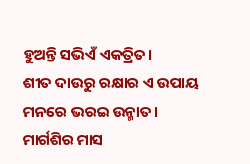ହୁଅନ୍ତି ସଭିଏଁ ଏକତ୍ରିତ।
ଶୀତ ଦାଉରୁ ରକ୍ଷାର ଏ ଉପାୟ
ମନରେ ଭରଇ ଉନ୍ମାତ।
ମାର୍ଗଶିର ମାସ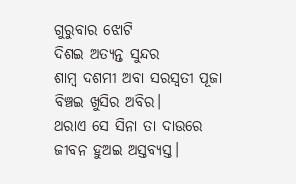ଗୁରୁବାର ଝୋଟି
ଦିଶଇ ଅତ୍ୟନ୍ତ ସୁନ୍ଦର
ଶାମ୍ବ ଦଶମୀ ଅବା ସରସ୍ୱତୀ ପୂଜା
ବିଞ୍ଚଇ ଖୁସିର ଅବିର।
ଥରାଏ ସେ ସିନା ତା ଦାଉରେ
ଜୀବନ ହୁଅଇ ଅସ୍ତବ୍ୟସ୍ତ।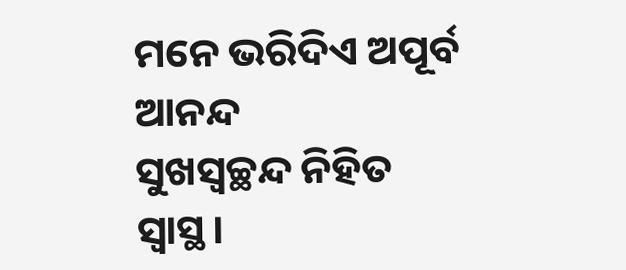ମନେ ଭରିଦିଏ ଅପୂର୍ବ ଆନନ୍ଦ
ସୁଖସ୍ଵଚ୍ଛନ୍ଦ ନିହିତ ସ୍ୱାସ୍ଥ।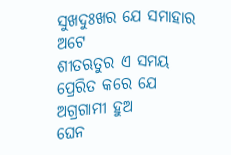ସୁଖଦୁଃଖର ଯେ ସମାହାର ଅଟେ
ଶୀତଋତୁର ଏ ସମୟ
ପ୍ରେରିତ କରେ ଯେ ଅଗ୍ରଗାମୀ ହୁଅ
ଘେନ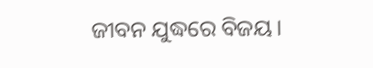ଜୀବନ ଯୁଦ୍ଧରେ ବିଜୟ।